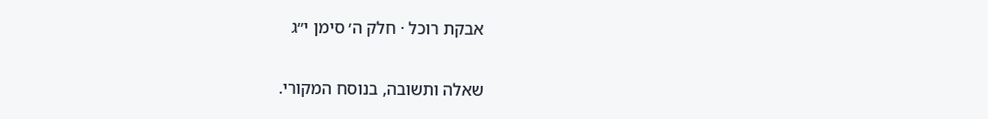אבקת רוכל · חלק ה׳ סימן י״ג

שאלה ותשובה, בנוסח המקורי.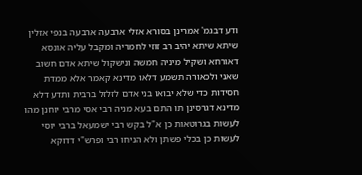ודע דבגמ' אמרינן בסורא אזלי ארבעה ארבעה בנפי אזלין שיתא שיתא יהיב רב זוזי לחמריה ומקבל עליה אונסא דאורחא ושקיל מיניה חמשה ונישקול שיתא אדם חשוב שאני ולכאורה תשמע דלאו מדינא קאמר אלא ממדת חסידות כדי שלא יבואו בני אדם לזלזל ברבית ותדע דלא מדינא דגרסינן תו התם בעא מניה רבי אסי מרבי יוחנן מהו לעשות בגרוטאות כן א"ל בקש רבי ישמעאל ברבי יוסי לעשות כן בכלי פשתן ולא הניחו רבי ופרש"י דדוקא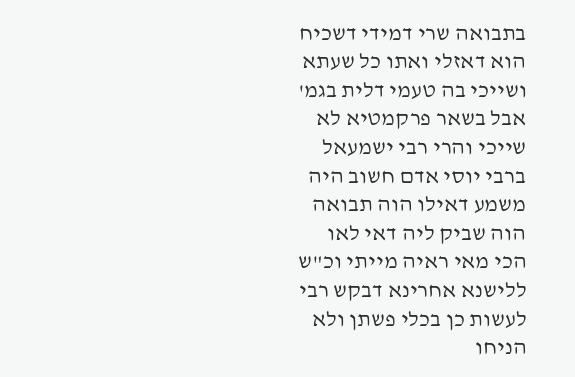בתבואה שרי דמידי דשכיח הוא דאזלי ואתו כל שעתא ושייכי בה טעמי דלית בגמ' אבל בשאר פרקמטיא לא שייכי והרי רבי ישמעאל ברבי יוסי אדם חשוב היה משמע דאילו הוה תבואה הוה שביק ליה דאי לאו הכי מאי ראיה מייתי וכ"ש ללישנא אחרינא דבקש רבי לעשות כן בכלי פשתן ולא הניחו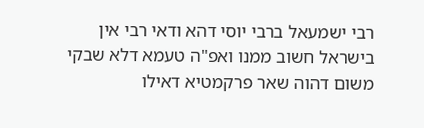רבי ישמעאל ברבי יוסי דהא ודאי רבי אין בישראל חשוב ממנו ואפ"ה טעמא דלא שבקי משום דהוה שאר פרקמטיא דאילו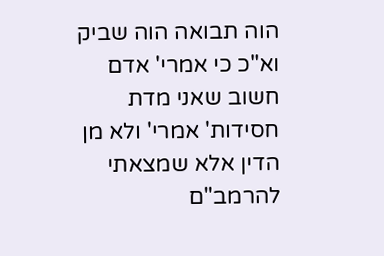הוה תבואה הוה שביק וא"כ כי אמרי' אדם חשוב שאני מדת חסידות' אמרי' ולא מן הדין אלא שמצאתי להרמב"ם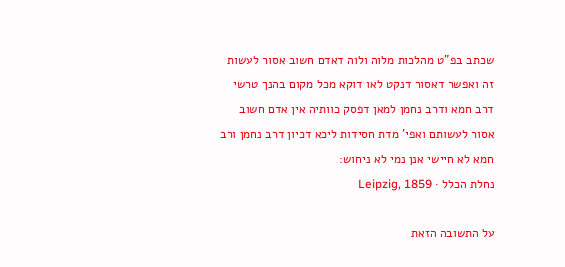שכתב בפ"ט מהלכות מלוה ולוה דאדם חשוב אסור לעשות זה ואפשר דאסור דנקט לאו דוקא מכל מקום בהנך טרשי דרב חמא ודרב נחמן למאן דפסק כוותיה אין אדם חשוב אסור לעשותם ואפי' מדת חסידות ליכא דכיון דרב נחמן ורב חמא לא חיישי אנן נמי לא ניחוש:
נחלת הכלל · Leipzig, 1859

על התשובה הזאת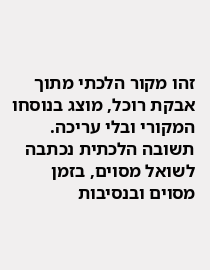זהו מקור הלכתי מתוך אבקת רוכל, מוצג בנוסחו המקורי ובלי עריכה. תשובה הלכתית נכתבה לשואל מסוים, בזמן מסוים ובנסיבות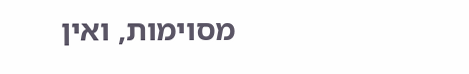מסוימות, ואין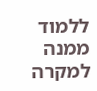ללמוד ממנה למקרה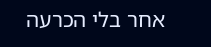אחר בלי הכרעה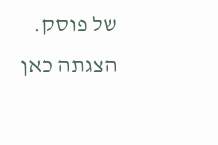של פוסק. הצגתה כאן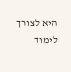היא לצורך לימוד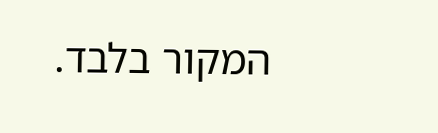המקור בלבד.